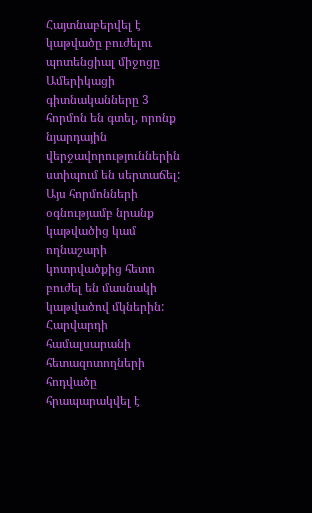Հայտնաբերվել է կաթվածը բուժելու պոտենցիալ միջոցը
Ամերիկացի գիտնականները 3 հորմոն են գտել, որոնք նյարդային վերջավորություններին ստիպում են սերտաճել: Այս հորմոնների օգնությամբ նրանք կաթվածից կամ ողնաշարի կոտրվածքից հետո բուժել են մասնակի կաթվածով մկներին: Հարվարդի համալսարանի հետազոտողների հոդվածը հրապարակվել է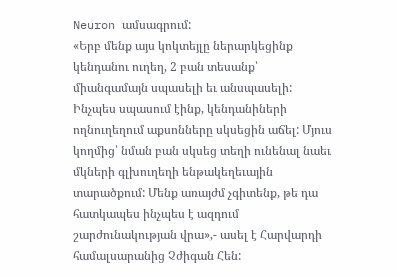Neuron ամսագրում:
«Երբ մենք այս կոկտեյլը ներարկեցինք կենդանու ուղեղ, 2 բան տեսանք՝ միանգամայն սպասելի եւ անսպասելի: Ինչպես սպասում էինք, կենդանիների ողնուղեղում աքսոնները սկսեցին աճել: Մյուս կողմից՝ նման բան սկսեց տեղի ունենալ նաեւ մկների գլխուղեղի ենթակեղեւային տարածքում: Մենք առայժմ չգիտենք, թե դա հատկապես ինչպես է ազդում շարժունակության վրա»,- ասել է Հարվարդի համալսարանից Չժիգան Հեն: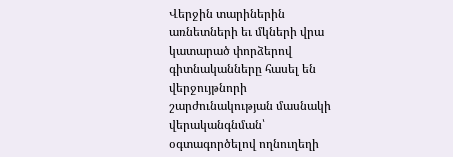Վերջին տարիներին առնետների եւ մկների վրա կատարած փորձերով գիտնականները հասել են վերջույթնորի շարժունակության մասնակի վերականգնման՝ օգտագործելով ողնուղեղի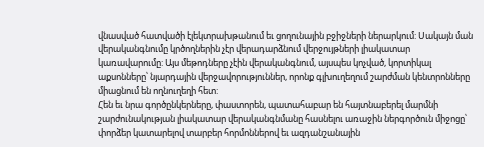վնասված հատվածի էլեկտրախթանում եւ ցողունային բջիջների ներարկում: Սակայն ման վերականգնումը կրծողներին չէր վերադարձնում վերջույթների լիակատար կառավարումը: Այս մեթոդները չէին վերականգնում, այսպես կոչված, կորտիկալ աքսոնները՝ նյարդային վերջավորություններ, որոնք գլխուղեղում շարժման կենտրոնները միացնում են ողնուղեղի հետ:
Հեն եւ նրա գործընկերները, փաստորեն, պատահաբար են հայտնաբերել մարմնի շարժունակության լիակատար վերականգնմանը հասնելու առաջին ներգործուն միջոցը՝ փորձեր կատարելով տարբեր հորմոններով եւ ազդանշանային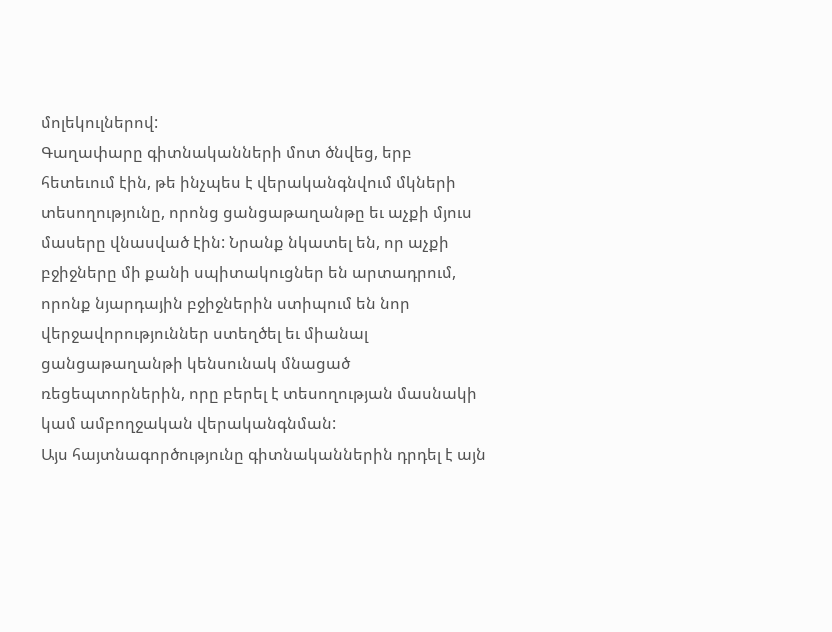մոլեկուլներով:
Գաղափարը գիտնականների մոտ ծնվեց, երբ հետեւում էին, թե ինչպես է վերականգնվում մկների տեսողությունը, որոնց ցանցաթաղանթը եւ աչքի մյուս մասերը վնասված էին: Նրանք նկատել են, որ աչքի բջիջները մի քանի սպիտակուցներ են արտադրում, որոնք նյարդային բջիջներին ստիպում են նոր վերջավորություններ ստեղծել եւ միանալ ցանցաթաղանթի կենսունակ մնացած ռեցեպտորներին, որը բերել է տեսողության մասնակի կամ ամբողջական վերականգնման:
Այս հայտնագործությունը գիտնականներին դրդել է այն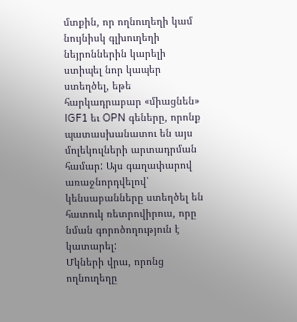մտքին, որ ողնուղեղի կամ նույնիսկ գլխուղեղի նեյրոններին կարելի ստիպել նոր կապեր ստեղծել, եթե հարկադրաբար «միացնեն» IGF1 եւ OPN գեները, որոնք պատասխանատու են այս մոլեկուլների արտադրման համար: Այս գաղափարով առաջնորդվելով՝ կենսաբանները ստեղծել են հատուկ ռետրովիրուս, որը նման գորոծողություն է կատարել:
Մկների վրա, որոնց ողնուղեղը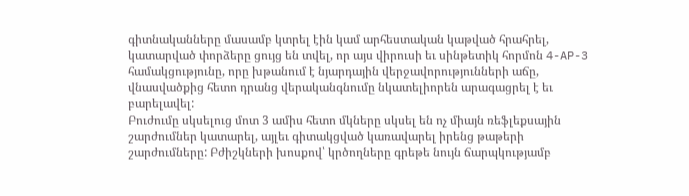գիտնականները մասամբ կտրել էին կամ արհեստական կաթված հրահրել, կատարված փորձերը ցույց են տվել, որ այս վիրուսի եւ սինթետիկ հորմոն 4-AP-3 համակցությունը, որը խթանում է նյարդային վերջավորությունների աճը, վնասվածքից հետո դրանց վերականգնումը նկատելիորեն արագացրել է եւ բարելավել:
Բուժումը սկսելուց մոտ 3 ամիս հետո մկները սկսել են ոչ միայն ռեֆլեքսային շարժումներ կատարել, այլեւ գիտակցված կառավարել իրենց թաթերի շարժումները: Բժիշկների խոսքով՝ կրծողները գրեթե նույն ճարպկությամբ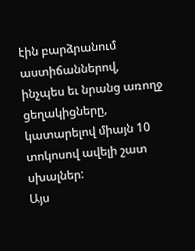էին բարձրանում աստիճաններով, ինչպես եւ նրանց առողջ ցեղակիցները, կատարելով միայն 10 տոկոսով ավելի շատ սխալներ:
Այս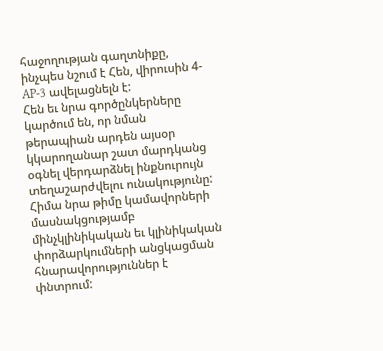հաջողության գաղտնիքը, ինչպես նշում է Հեն, վիրուսին 4-AP-3 ավելացնելն է:
Հեն եւ նրա գործընկերները կարծում են, որ նման թերապիան արդեն այսօր կկարողանար շատ մարդկանց օգնել վերդարձնել ինքնուրույն տեղաշարժվելու ունակությունը: Հիմա նրա թիմը կամավորների մասնակցությամբ մինչկլինիկական եւ կլինիկական փորձարկումների անցկացման հնարավորություններ է փնտրում: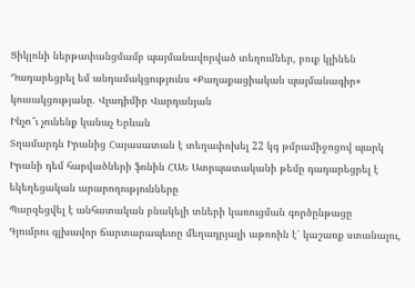Ցիկլոնի ներթափանցմամբ պայմանավորված տեղումներ, բուք կլինեն
Դադարեցրել եմ անդամակցությունս «Քաղաքացիական պայմանագիր» կուսակցությանը․ Վլադիմիր Վարդանյան
Ինչո՞ւ չունենք կանաչ Երևան
Տղամարդն Իրանից Հայասատան է տեղափոխել 22 կգ թմրամիջոցով պարկ
Իրանի դեմ հարվածների ֆոնին ՀԱԵ Ատրպատականի թեմը դադարեցրել է եկեղեցական արարողությունները
Պարզեցվել է անհատական բնակելի տների կառուցման գործընթացը
Գյումրու գլխավոր ճարտարապետը մեղադրյալի աթոռին է՝ կաշառք ստանալու,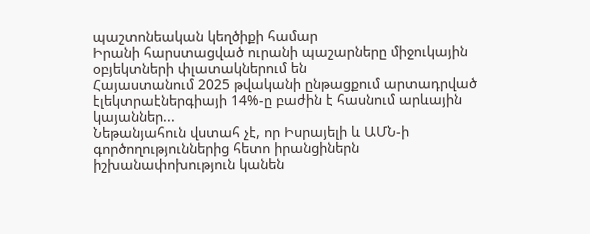պաշտոնեական կեղծիքի համար
Իրանի հարստացված ուրանի պաշարները միջուկային օբյեկտների փլատակներում են
Հայաստանում 2025 թվականի ընթացքում արտադրված էլեկտրաէներգիայի 14%-ը բաժին է հասնում արևային կայաններ...
Նեթանյահուն վստահ չէ, որ Իսրայելի և ԱՄՆ-ի գործողություններից հետո իրանցիներն իշխանափոխություն կանեն